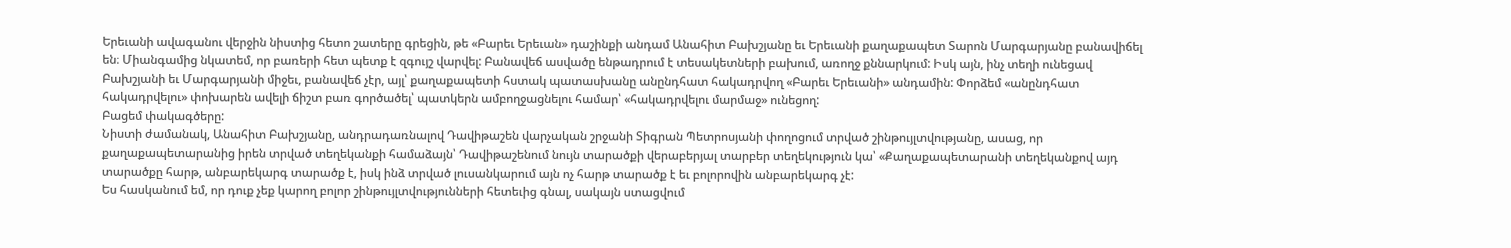Երեւանի ավագանու վերջին նիստից հետո շատերը գրեցին, թե «Բարեւ Երեւան» դաշինքի անդամ Անահիտ Բախշյանը եւ Երեւանի քաղաքապետ Տարոն Մարգարյանը բանավիճել են։ Միանգամից նկատեմ, որ բառերի հետ պետք է զգույշ վարվել: Բանավեճ ասվածը ենթադրում է տեսակետների բախում, առողջ քննարկում: Իսկ այն, ինչ տեղի ունեցավ Բախշյանի եւ Մարգարյանի միջեւ, բանավեճ չէր, այլ՝ քաղաքապետի հստակ պատասխանը անընդհատ հակադրվող «Բարեւ Երեւանի» անդամին: Փորձեմ «անընդհատ հակադրվելու» փոխարեն ավելի ճիշտ բառ գործածել՝ պատկերն ամբողջացնելու համար՝ «հակադրվելու մարմաջ» ունեցող:
Բացեմ փակագծերը:
Նիստի ժամանակ, Անահիտ Բախշյանը, անդրադառնալով Դավիթաշեն վարչական շրջանի Տիգրան Պետրոսյանի փողոցում տրված շինթույլտվությանը, ասաց, որ քաղաքապետարանից իրեն տրված տեղեկանքի համաձայն՝ Դավիթաշենում նույն տարածքի վերաբերյալ տարբեր տեղեկություն կա՝ «Քաղաքապետարանի տեղեկանքով այդ տարածքը հարթ, անբարեկարգ տարածք է, իսկ ինձ տրված լուսանկարում այն ոչ հարթ տարածք է եւ բոլորովին անբարեկարգ չէ:
Ես հասկանում եմ, որ դուք չեք կարող բոլոր շինթույլտվությունների հետեւից գնալ, սակայն ստացվում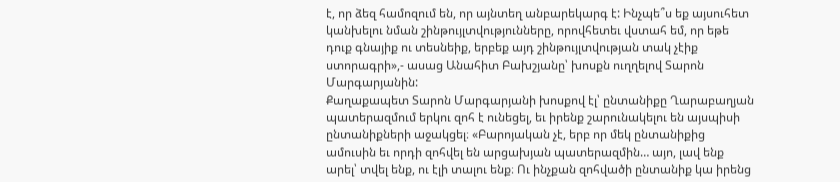է, որ ձեզ համոզում են, որ այնտեղ անբարեկարգ է: Ինչպե՞ս եք այսուհետ կանխելու նման շինթույլտվությունները, որովհետեւ վստահ եմ, որ եթե դուք գնայիք ու տեսնեիք, երբեք այդ շինթույլտվության տակ չէիք ստորագրի»,- ասաց Անահիտ Բախշյանը՝ խոսքն ուղղելով Տարոն Մարգարյանին:
Քաղաքապետ Տարոն Մարգարյանի խոսքով էլ՝ ընտանիքը Ղարաբաղյան պատերազմում երկու զոհ է ունեցել, եւ իրենք շարունակելու են այսպիսի ընտանիքների աջակցել։ «Բարոյական չէ, երբ որ մեկ ընտանիքից ամուսին եւ որդի զոհվել են արցախյան պատերազմին… այո, լավ ենք արել՝ տվել ենք, ու էլի տալու ենք։ Ու ինչքան զոհվածի ընտանիք կա իրենց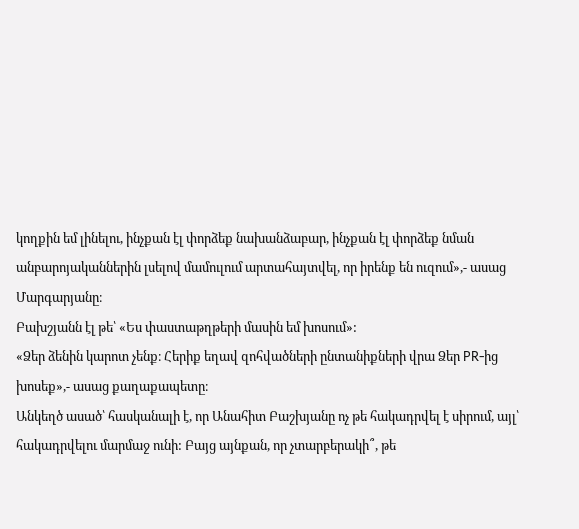կողքին եմ լինելու, ինչքան էլ փորձեք նախանձաբար, ինչքան էլ փորձեք նման անբարոյականներին լսելով մամուլում արտահայտվել, որ իրենք են ուզում»,- ասաց Մարգարյանը։
Բախշյանն էլ թե՝ «Ես փաստաթղթերի մասին եմ խոսում»:
«Ձեր ձենին կարոտ չենք։ Հերիք եղավ զոհվածների ընտանիքների վրա Ձեր PR-ից խոսեք»,- ասաց քաղաքապետը։
Անկեղծ ասած՝ հասկանալի է, որ Անահիտ Բաշխյանը ոչ թե հակադրվել է սիրում, այլ՝ հակադրվելու մարմաջ ունի: Բայց այնքան, որ չտարբերակի՞, թե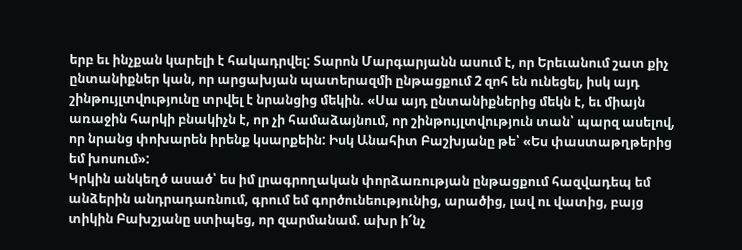երբ եւ ինչքան կարելի է հակադրվել: Տարոն Մարգարյանն ասում է, որ Երեւանում շատ քիչ ընտանիքներ կան, որ արցախյան պատերազմի ընթացքում 2 զոհ են ունեցել, իսկ այդ շինթույլտվությունը տրվել է նրանցից մեկին. «Սա այդ ընտանիքներից մեկն է, եւ միայն առաջին հարկի բնակիչն է, որ չի համաձայնում, որ շինթույլտվություն տան՝ պարզ ասելով, որ նրանց փոխարեն իրենք կսարքեին: Իսկ Անահիտ Բաշխյանը թե՝ «Ես փաստաթղթերից եմ խոսում»:
Կրկին անկեղծ ասած՝ ես իմ լրագրողական փորձառության ընթացքում հազվադեպ եմ անձերին անդրադառնում, գրում եմ գործունեությունից, արածից, լավ ու վատից, բայց տիկին Բախշյանը ստիպեց, որ զարմանամ. ախր ի՜նչ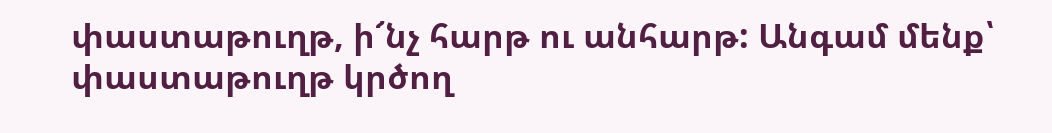փաստաթուղթ, ի՜նչ հարթ ու անհարթ: Անգամ մենք՝ փաստաթուղթ կրծող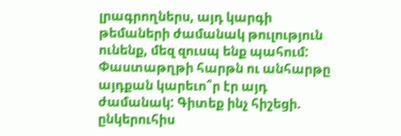լրագրողներս, այդ կարգի թեմաների ժամանակ թուլություն ունենք, մեզ զուսպ ենք պահում: Փաստաթղթի հարթն ու անհարթը այդքան կարեւո՞ր էր այդ ժամանակ: Գիտեք ինչ հիշեցի. ընկերուհիս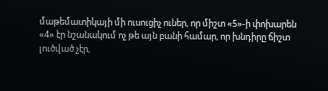մաթեմատիկայի մի ուսուցիչ ուներ, որ միշտ «5»-ի փոխարեն «4» էր նշանակում ոչ թե այն բանի համար, որ խնդիրը ճիշտ լուծված չէր,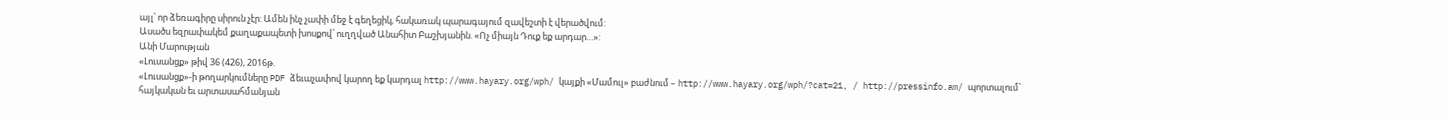այլ՝ որ ձեռագիրը սիրուն չէր: Ամեն ինչ չափի մեջ է գեղեցիկ, հակառակ պարագայում զավեշտի է վերածվում:
Ասածս եզրափակեմ քաղաքապետի խոսքով՝ ուղղված Անահիտ Բաշխյանին. «Ոչ միայն Դուք եք արդար…»:
Անի Մարության
«Լուսանցք» թիվ 36 (426), 2016թ.
«Լուսանցք»-ի թողարկումները PDF ձեւաչափով կարող եք կարդալ http://www.hayary.org/wph/ կայքի «Մամուլ» բաժնում – http://www.hayary.org/wph/?cat=21, / http://pressinfo.am/ պորտալում՝ հայկական եւ արտասահմանյան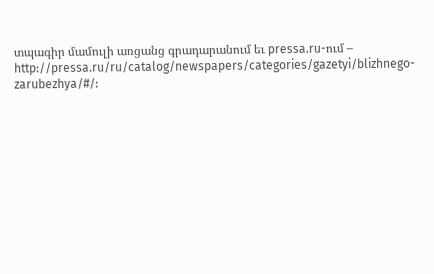տպագիր մամուլի առցանց գրադարանում եւ pressa.ru-ում – http://pressa.ru/ru/catalog/newspapers/categories/gazetyi/blizhnego-zarubezhya/#/: